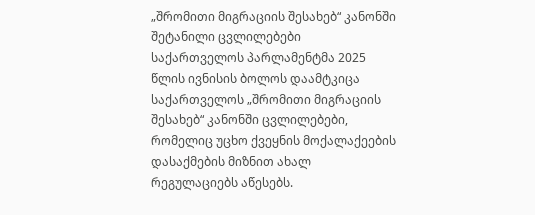„შრომითი მიგრაციის შესახებ“ კანონში შეტანილი ცვლილებები
საქართველოს პარლამენტმა 2025 წლის ივნისის ბოლოს დაამტკიცა საქართველოს „შრომითი მიგრაციის შესახებ“ კანონში ცვლილებები, რომელიც უცხო ქვეყნის მოქალაქეების დასაქმების მიზნით ახალ რეგულაციებს აწესებს.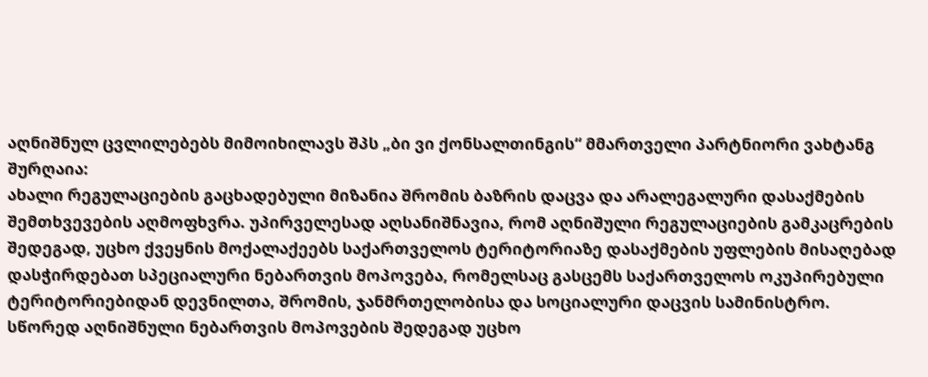აღნიშნულ ცვლილებებს მიმოიხილავს შპს „ბი ვი ქონსალთინგის“ მმართველი პარტნიორი ვახტანგ შურღაია:
ახალი რეგულაციების გაცხადებული მიზანია შრომის ბაზრის დაცვა და არალეგალური დასაქმების შემთხვევების აღმოფხვრა. უპირველესად აღსანიშნავია, რომ აღნიშული რეგულაციების გამკაცრების შედეგად, უცხო ქვეყნის მოქალაქეებს საქართველოს ტერიტორიაზე დასაქმების უფლების მისაღებად დასჭირდებათ სპეციალური ნებართვის მოპოვება, რომელსაც გასცემს საქართველოს ოკუპირებული ტერიტორიებიდან დევნილთა, შრომის, ჯანმრთელობისა და სოციალური დაცვის სამინისტრო. სწორედ აღნიშნული ნებართვის მოპოვების შედეგად უცხო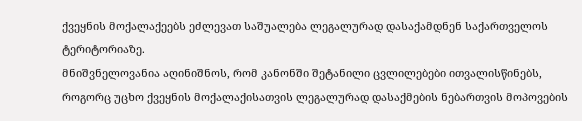ქვეყნის მოქალაქეებს ეძლევათ საშუალება ლეგალურად დასაქამდნენ საქართველოს ტერიტორიაზე.
მნიშვნელოვანია აღინიშნოს, რომ კანონში შეტანილი ცვლილებები ითვალისწინებს, როგორც უცხო ქვეყნის მოქალაქისათვის ლეგალურად დასაქმების ნებართვის მოპოვების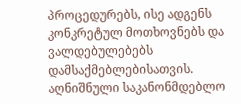პროცედურებს, ისე ადგენს კონკრეტულ მოთხოვნებს და ვალდებულებებს დამსაქმებლებისათვის.
აღნიშნული საკანონმდებლო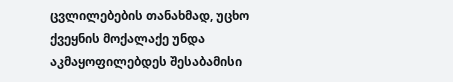ცვლილებების თანახმად, უცხო ქვეყნის მოქალაქე უნდა აკმაყოფილებდეს შესაბამისი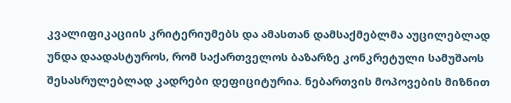კვალიფიკაციის კრიტერიუმებს და ამასთან დამსაქმებლმა აუცილებლად უნდა დაადასტუროს, რომ საქართველოს ბაზარზე კონკრეტული სამუშაოს შესასრულებლად კადრები დეფიციტურია. ნებართვის მოპოვების მიზნით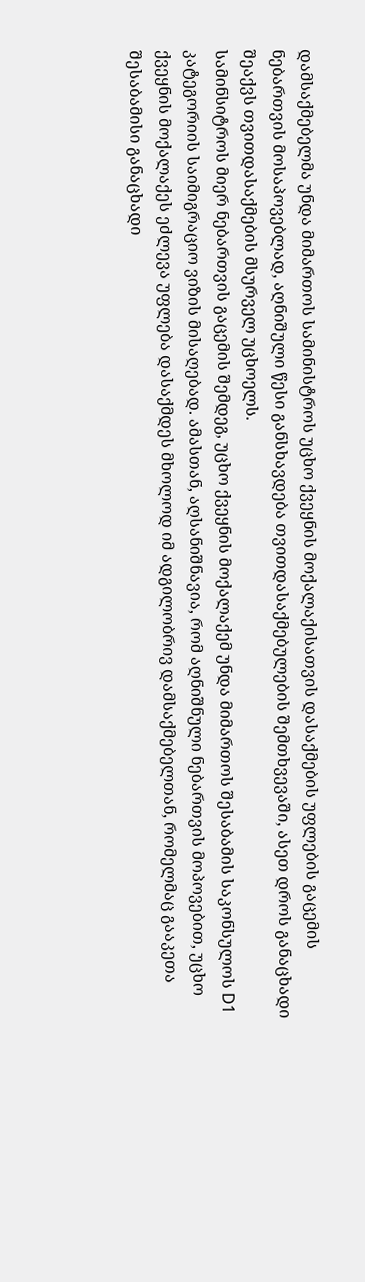დამსაქმებელმა უნდა მიმართოს სამინისტროს უცხო ქვეყნის მოქალაქისათვის დასაქმების უფლების გაცემის ნებართვის მოსაპოვებლად, აღნიშული წესი განსხავდება თვითდასაქმებულების შემთხვევაში, ასეთ დროს განაცხადი შეაქვს თვითდასაქმების მსურველ უცხოელს.
სამინსიტროს მიერ ნებართვის გაცემის შემდეგ, უცხო ქვეყნის მოქალაქემ უნდა მიმართოს შესაბამის საკონსულოს D1 კატეგორიის საიმიგრაციო ვიზის მისაღებად. ამასთან, აღსანიშნავია, რომ აღნიშნული ნებართვის მოპოვებით, უცხო ქვეყნის მოქალაქეს ეძლევა უფლება დასაქმდეს მხოლოდ იმ ადგილობრივ დამსაქმებელთან, რომელმაც გააკეთა შესაბამისი განაცხადი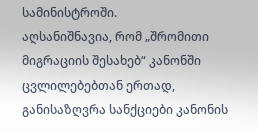სამინისტროში.
აღსანიშნავია, რომ „შრომითი მიგრაციის შესახებ“ კანონში ცვლილებებთან ერთად, განისაზღვრა სანქციები კანონის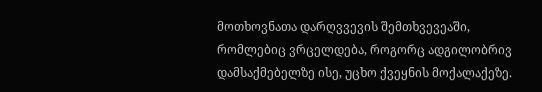მოთხოვნათა დარღვვევის შემთხვევეაში, რომლებიც ვრცელდება, როგორც ადგილობრივ დამსაქმებელზე ისე, უცხო ქვეყნის მოქალაქეზე.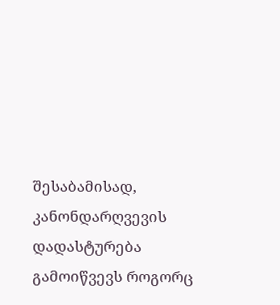შესაბამისად, კანონდარღვევის დადასტურება გამოიწვევს როგორც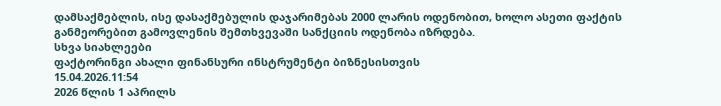დამსაქმებლის, ისე დასაქმებულის დაჯარიმებას 2000 ლარის ოდენობით, ხოლო ასეთი ფაქტის განმეორებით გამოვლენის შემთხვევაში სანქციის ოდენობა იზრდება.
სხვა სიახლეები
ფაქტორინგი ახალი ფინანსური ინსტრუმენტი ბიზნესისთვის
15.04.2026.11:54
2026 წლის 1 აპრილს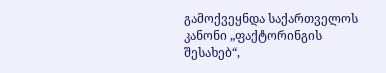გამოქვეყნდა საქართველოს კანონი „ფაქტორინგის შესახებ“,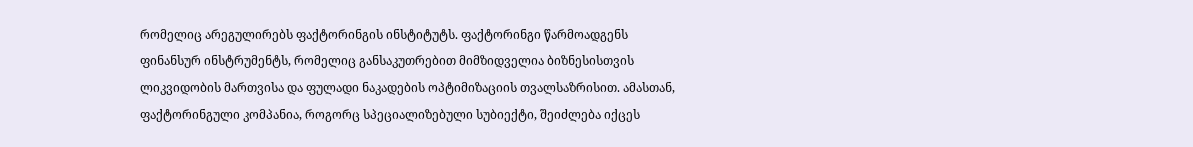რომელიც არეგულირებს ფაქტორინგის ინსტიტუტს. ფაქტორინგი წარმოადგენს ფინანსურ ინსტრუმენტს, რომელიც განსაკუთრებით მიმზიდველია ბიზნესისთვის ლიკვიდობის მართვისა და ფულადი ნაკადების ოპტიმიზაციის თვალსაზრისით. ამასთან, ფაქტორინგული კომპანია, როგორც სპეციალიზებული სუბიექტი, შეიძლება იქცეს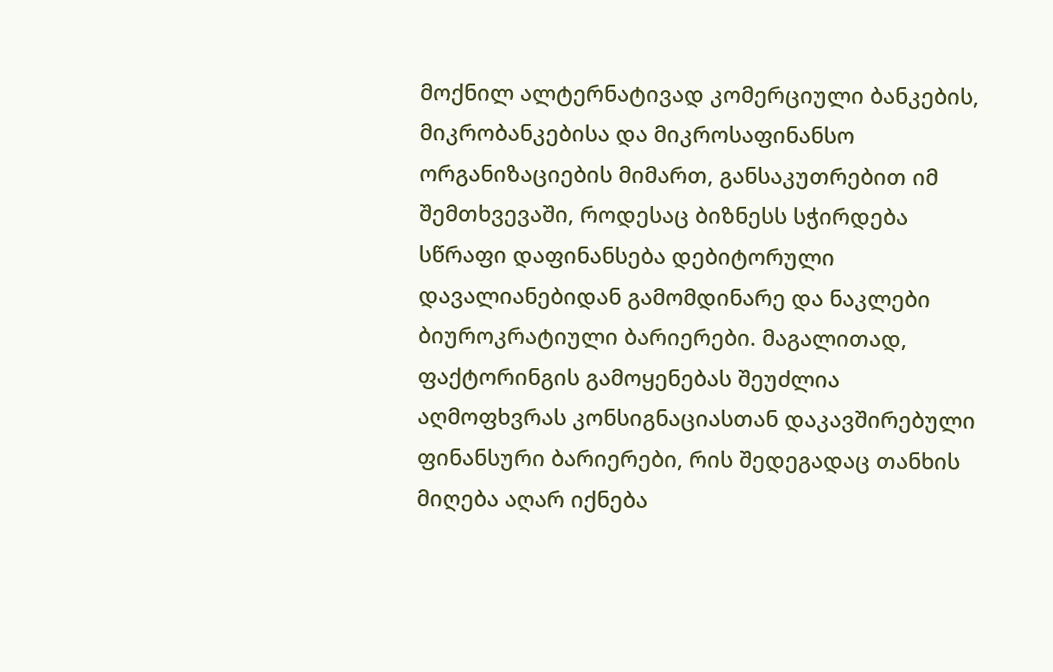მოქნილ ალტერნატივად კომერციული ბანკების, მიკრობანკებისა და მიკროსაფინანსო ორგანიზაციების მიმართ, განსაკუთრებით იმ შემთხვევაში, როდესაც ბიზნესს სჭირდება სწრაფი დაფინანსება დებიტორული დავალიანებიდან გამომდინარე და ნაკლები ბიუროკრატიული ბარიერები. მაგალითად, ფაქტორინგის გამოყენებას შეუძლია აღმოფხვრას კონსიგნაციასთან დაკავშირებული ფინანსური ბარიერები, რის შედეგადაც თანხის მიღება აღარ იქნება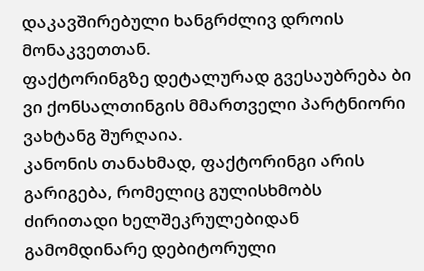დაკავშირებული ხანგრძლივ დროის მონაკვეთთან.
ფაქტორინგზე დეტალურად გვესაუბრება ბი ვი ქონსალთინგის მმართველი პარტნიორი ვახტანგ შურღაია.
კანონის თანახმად, ფაქტორინგი არის გარიგება, რომელიც გულისხმობს ძირითადი ხელშეკრულებიდან გამომდინარე დებიტორული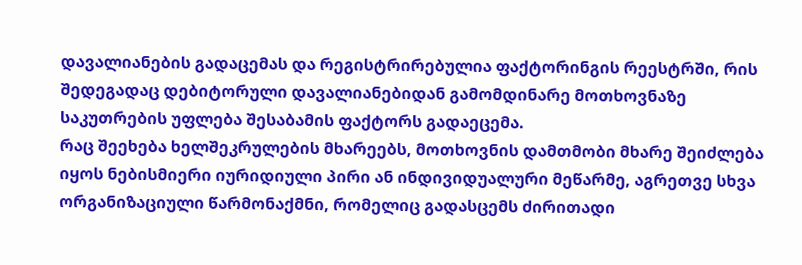დავალიანების გადაცემას და რეგისტრირებულია ფაქტორინგის რეესტრში, რის შედეგადაც დებიტორული დავალიანებიდან გამომდინარე მოთხოვნაზე საკუთრების უფლება შესაბამის ფაქტორს გადაეცემა.
რაც შეეხება ხელშეკრულების მხარეებს, მოთხოვნის დამთმობი მხარე შეიძლება იყოს ნებისმიერი იურიდიული პირი ან ინდივიდუალური მეწარმე, აგრეთვე სხვა ორგანიზაციული წარმონაქმნი, რომელიც გადასცემს ძირითადი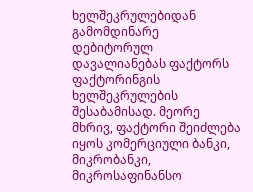ხელშეკრულებიდან გამომდინარე დებიტორულ დავალიანებას ფაქტორს ფაქტორინგის ხელშეკრულების შესაბამისად. მეორე მხრივ, ფაქტორი შეიძლება იყოს კომერციული ბანკი, მიკრობანკი, მიკროსაფინანსო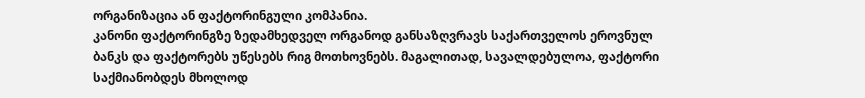ორგანიზაცია ან ფაქტორინგული კომპანია.
კანონი ფაქტორინგზე ზედამხედველ ორგანოდ განსაზღვრავს საქართველოს ეროვნულ ბანკს და ფაქტორებს უწესებს რიგ მოთხოვნებს. მაგალითად, სავალდებულოა, ფაქტორი საქმიანობდეს მხოლოდ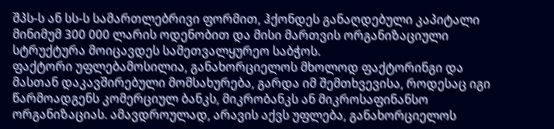შპს-ს ან სს-ს სამართლებრივი ფორმით, ჰქონდეს განაღდებული კაპიტალი მინიმუმ 300 000 ლარის ოდენობით და მისი მართვის ორგანიზაციული სტრუქტურა მოიცავდეს სამეთვალყურეო საბჭოს.
ფაქტორი უფლებამოსილია, განახორციელოს მხოლოდ ფაქტორინგი და მასთან დაკავშირებული მომსახურება, გარდა იმ შემთხვევისა, როდესაც იგი წარმოადგენს კომერციულ ბანკს, მიკრობანკს ან მიკროსაფინანსო ორგანიზაციას. ამავდროულად, არავის აქვს უფლება, განახორციელოს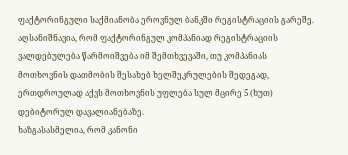ფაქტორინგული საქმიანობა ეროვნულ ბანკში რეგისტრაციის გარეშე. აღსანიშნავია, რომ ფაქტორინგულ კომპანიად რეგისტრაციის ვალდებულება წარმოიშვება იმ შემთხვევაში, თუ კომპანიას მოთხოვნის დათმობის შესახებ ხელშეკრულების შედეგად, ერთდროულად აქვს მოთხოვნის უფლება სულ მცირე 5 (ხუთ) დებიტორულ დავალიანებაზე.
ხაზგასასმელია, რომ კანონი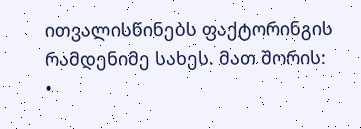ითვალისწინებს ფაქტორინგის რამდენიმე სახეს. მათ შორის:
•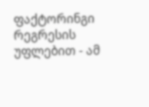ფაქტორინგი რეგრესის უფლებით - ამ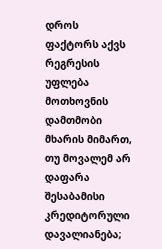დროს ფაქტორს აქვს რეგრესის უფლება მოთხოვნის დამთმობი მხარის მიმართ, თუ მოვალემ არ დაფარა შესაბამისი კრედიტორული დავალიანება;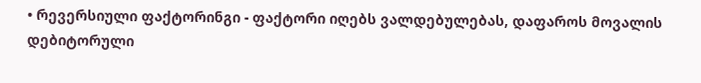• რევერსიული ფაქტორინგი - ფაქტორი იღებს ვალდებულებას, დაფაროს მოვალის დებიტორული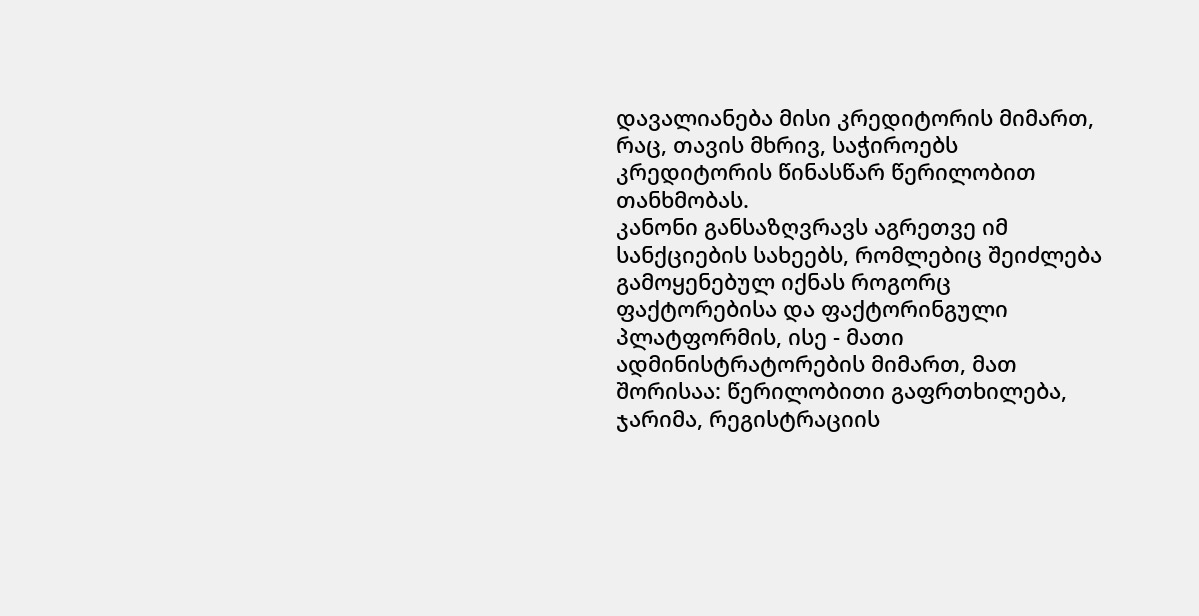დავალიანება მისი კრედიტორის მიმართ, რაც, თავის მხრივ, საჭიროებს კრედიტორის წინასწარ წერილობით თანხმობას.
კანონი განსაზღვრავს აგრეთვე იმ სანქციების სახეებს, რომლებიც შეიძლება გამოყენებულ იქნას როგორც ფაქტორებისა და ფაქტორინგული პლატფორმის, ისე - მათი ადმინისტრატორების მიმართ, მათ შორისაა: წერილობითი გაფრთხილება, ჯარიმა, რეგისტრაციის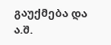გაუქმება და ა.შ.